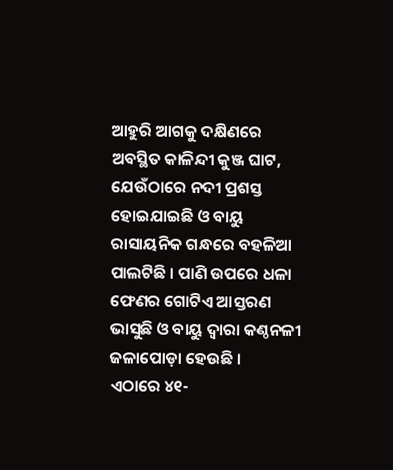ଆହୁରି ଆଗକୁ ଦକ୍ଷିଣରେ ଅବସ୍ଥିତ କାଳିନ୍ଦୀ କୁଞ୍ଜ ଘାଟ, ଯେଉଁଠାରେ ନଦୀ ପ୍ରଶସ୍ତ ହୋଇଯାଇଛି ଓ ବାୟୁ ରାସାୟନିକ ଗନ୍ଧରେ ବହଳିଆ ପାଲଟିଛି । ପାଣି ଉପରେ ଧଳା ଫେଣର ଗୋଟିଏ ଆସ୍ତରଣ ଭାସୁଛି ଓ ବାୟୁ ଦ୍ଵାରା କଣ୍ଠନଳୀ ଜଳାପୋଡ଼ା ହେଉଛି ।
ଏଠାରେ ୪୧-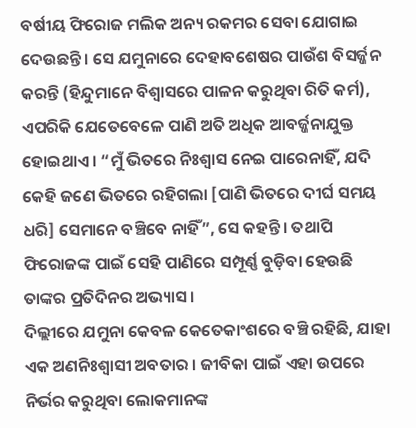ବର୍ଷୀୟ ଫିରୋଜ ମଲିକ ଅନ୍ୟ ରକମର ସେବା ଯୋଗାଇ ଦେଉଛନ୍ତି । ସେ ଯମୁନାରେ ଦେହାବଶେଷର ପାଉଁଶ ବିସର୍ଜ୍ଜନ କରନ୍ତି (ହିନ୍ଦୁମାନେ ବିଶ୍ଵାସରେ ପାଳନ କରୁଥିବା ରିତି କର୍ମ), ଏପରିକି ଯେତେବେଳେ ପାଣି ଅତି ଅଧିକ ଆବର୍ଜ୍ଜନାଯୁକ୍ତ ହୋଇଥାଏ । “ମୁଁ ଭିତରେ ନିଃଶ୍ଵାସ ନେଇ ପାରେନାହିଁ, ଯଦି କେହି ଜଣେ ଭିତରେ ରହିଗଲା [ପାଣି ଭିତରେ ଦୀର୍ଘ ସମୟ ଧରି] ସେମାନେ ବଞ୍ଚିବେ ନାହିଁ”, ସେ କହନ୍ତି । ତଥାପି ଫିରୋଜଙ୍କ ପାଇଁ ସେହି ପାଣିରେ ସମ୍ପୂର୍ଣ୍ଣ ବୁଡ଼ିବା ହେଉଛି ତାଙ୍କର ପ୍ରତିଦିନର ଅଭ୍ୟାସ ।
ଦିଲ୍ଲୀରେ ଯମୁନା କେବଳ କେତେକାଂଶରେ ବଞ୍ଚି ରହିଛି, ଯାହା ଏକ ଅଣନିଃଶ୍ଵାସୀ ଅବତାର । ଜୀବିକା ପାଇଁ ଏହା ଉପରେ ନିର୍ଭର କରୁଥିବା ଲୋକମାନଙ୍କ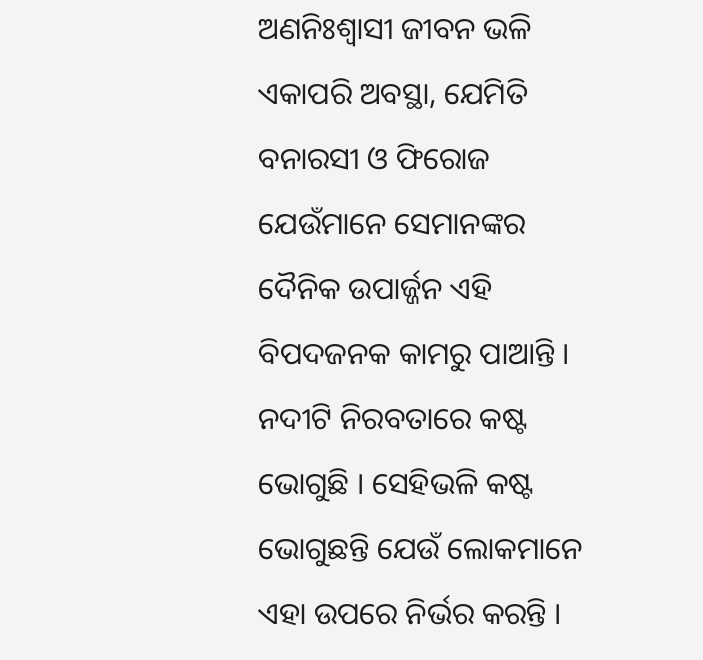ଅଣନିଃଶ୍ଵାସୀ ଜୀବନ ଭଳି ଏକାପରି ଅବସ୍ଥା, ଯେମିତି ବନାରସୀ ଓ ଫିରୋଜ ଯେଉଁମାନେ ସେମାନଙ୍କର ଦୈନିକ ଉପାର୍ଜ୍ଜନ ଏହି ବିପଦଜନକ କାମରୁ ପାଆନ୍ତି ।
ନଦୀଟି ନିରବତାରେ କଷ୍ଟ ଭୋଗୁଛି । ସେହିଭଳି କଷ୍ଟ ଭୋଗୁଛନ୍ତି ଯେଉଁ ଲୋକମାନେ ଏହା ଉପରେ ନିର୍ଭର କରନ୍ତି ।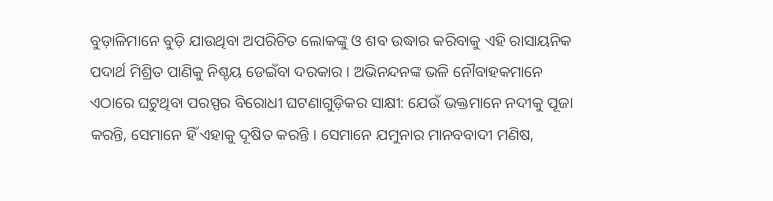ବୁଡ଼ାଳିମାନେ ବୁଡ଼ି ଯାଉଥିବା ଅପରିଚିତ ଲୋକଙ୍କୁ ଓ ଶବ ଉଦ୍ଧାର କରିବାକୁ ଏହି ରାସାୟନିକ ପଦାର୍ଥ ମିଶ୍ରିତ ପାଣିକୁ ନିଶ୍ଚୟ ଡେଇଁବା ଦରକାର । ଅଭିନନ୍ଦନଙ୍କ ଭଳି ନୌବାହକମାନେ ଏଠାରେ ଘଟୁଥିବା ପରସ୍ପର ବିରୋଧୀ ଘଟଣାଗୁଡ଼ିକର ସାକ୍ଷୀ: ଯେଉଁ ଭକ୍ତମାନେ ନଦୀକୁ ପୂଜା କରନ୍ତି, ସେମାନେ ହିଁ ଏହାକୁ ଦୂଷିତ କରନ୍ତି । ସେମାନେ ଯମୁନାର ମାନବବାଦୀ ମଣିଷ,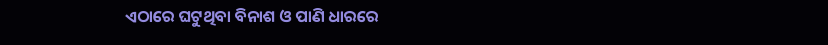ଏଠାରେ ଘଟୁଥିବା ବିନାଶ ଓ ପାଣି ଧାରରେ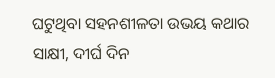ଘଟୁଥିବା ସହନଶୀଳତା ଉଭୟ କଥାର ସାକ୍ଷୀ, ଦୀର୍ଘ ଦିନ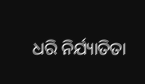ଧରି ନିର୍ଯ୍ୟାତିତା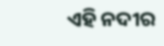ଏହି ନଦୀର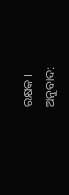ରକ୍ଷକ ।
ଅନୁବାଦ: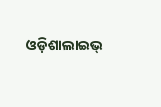ଓଡ଼ିଶାଲାଇଭ୍